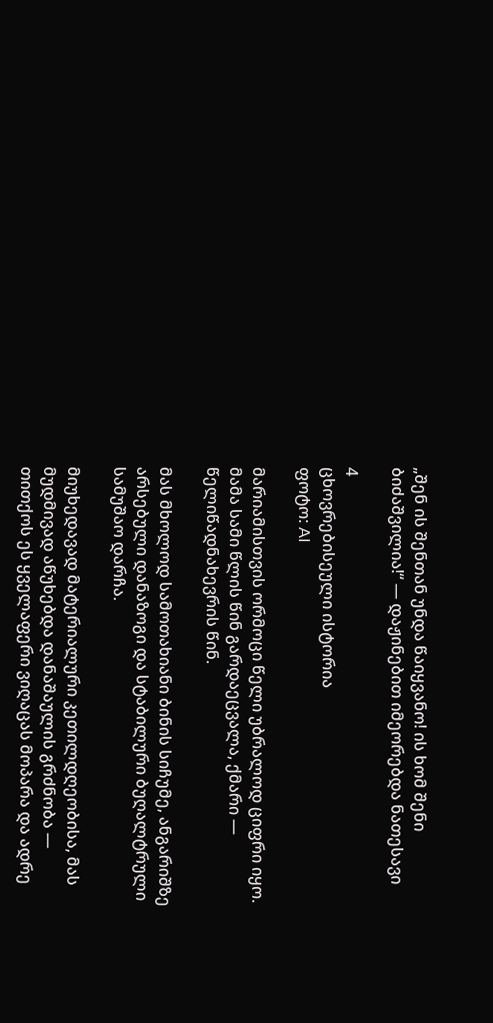„შენ ის შენთან უნდა წაიყვანო! ის ხომ შენი ბიძაშვილია!“ — დაჟინებით იმეორებდა ნათესავი

4
ცხოვრებისეული ისტორია
ფოტო: AI

მარიამისთვის ორმოცი წელი უბრალოდ ციფრი იყო. მამა სამი წლის წინ გარდაეცვალა, ქმარი — წელიწადნახევრის წინ.

მას მხოლოდ სამოთახიანი ბინის სიჩუმე, ანგარიშზე არსებული დანაზოგი და სტაბილური ბუღალტრული სამუშაო დარჩა.

მიუხედავად მატერიალური კეთილდღეობისა, მას მუდმივად აწუხებდა დანაშაულის გრძნობა — თითქოს ეს ყველაფერი ვიღაცას მოპარა და ადრე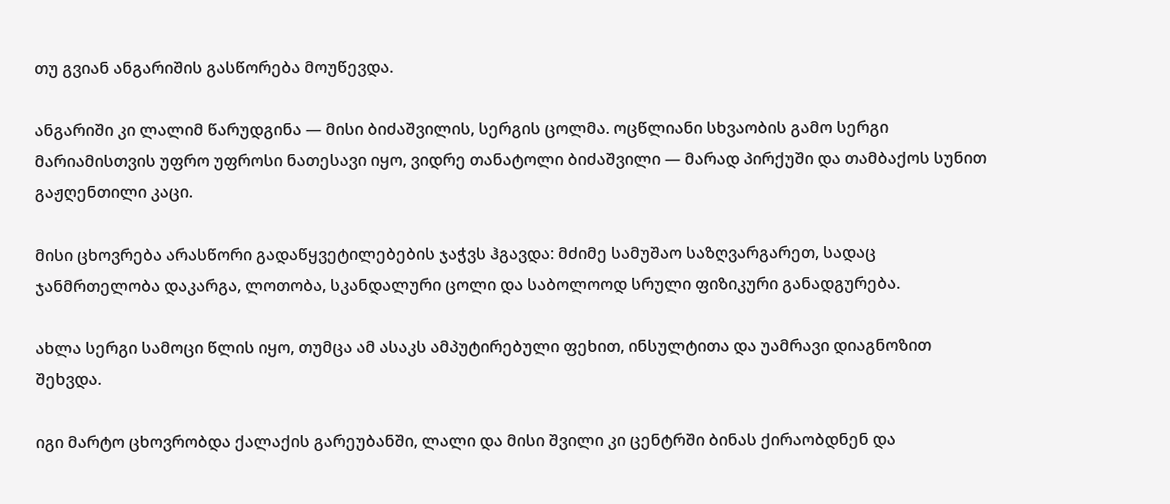თუ გვიან ანგარიშის გასწორება მოუწევდა.

ანგარიში კი ლალიმ წარუდგინა — მისი ბიძაშვილის, სერგის ცოლმა. ოცწლიანი სხვაობის გამო სერგი მარიამისთვის უფრო უფროსი ნათესავი იყო, ვიდრე თანატოლი ბიძაშვილი — მარად პირქუში და თამბაქოს სუნით გაჟღენთილი კაცი.

მისი ცხოვრება არასწორი გადაწყვეტილებების ჯაჭვს ჰგავდა: მძიმე სამუშაო საზღვარგარეთ, სადაც ჯანმრთელობა დაკარგა, ლოთობა, სკანდალური ცოლი და საბოლოოდ სრული ფიზიკური განადგურება.

ახლა სერგი სამოცი წლის იყო, თუმცა ამ ასაკს ამპუტირებული ფეხით, ინსულტითა და უამრავი დიაგნოზით შეხვდა.

იგი მარტო ცხოვრობდა ქალაქის გარეუბანში, ლალი და მისი შვილი კი ცენტრში ბინას ქირაობდნენ და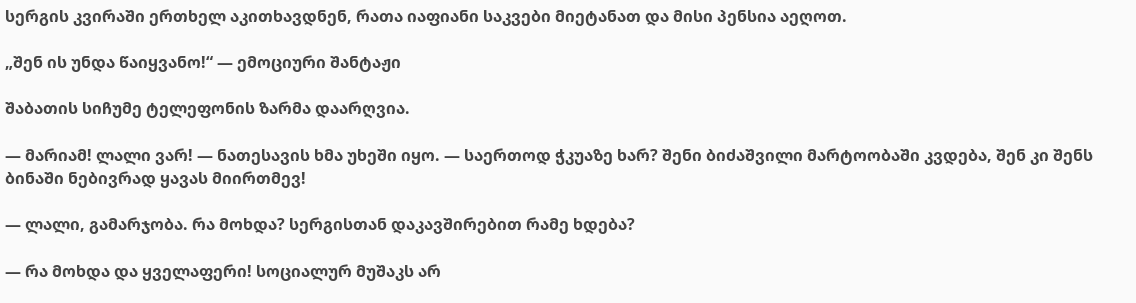სერგის კვირაში ერთხელ აკითხავდნენ, რათა იაფიანი საკვები მიეტანათ და მისი პენსია აეღოთ.

„შენ ის უნდა წაიყვანო!“ — ემოციური შანტაჟი

შაბათის სიჩუმე ტელეფონის ზარმა დაარღვია.

— მარიამ! ლალი ვარ! — ნათესავის ხმა უხეში იყო. — საერთოდ ჭკუაზე ხარ? შენი ბიძაშვილი მარტოობაში კვდება, შენ კი შენს ბინაში ნებივრად ყავას მიირთმევ!

— ლალი, გამარჯობა. რა მოხდა? სერგისთან დაკავშირებით რამე ხდება?

— რა მოხდა და ყველაფერი! სოციალურ მუშაკს არ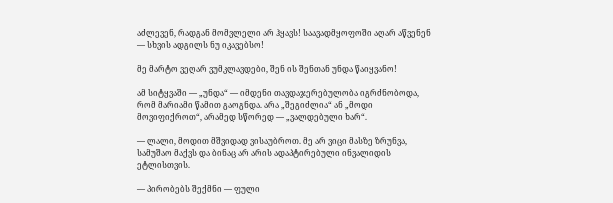აძლევენ, რადგან მომვლელი არ ჰყავს! საავადმყოფოში აღარ აწვენენ — სხვის ადგილს ნუ იკავებსო!

მე მარტო ვეღარ ვუმკლავდები, შენ ის შენთან უნდა წაიყვანო!

ამ სიტყვაში — „უნდა“ — იმდენი თავდაჯერებულობა იგრძნობოდა, რომ მარიამი წამით გაოგნდა. არა „შეგიძლია“ ან „მოდი მოვიფიქროთ“, არამედ სწორედ — „ვალდებული ხარ“.

— ლალი, მოდით მშვიდად ვისაუბროთ. მე არ ვიცი მასზე ზრუნვა, სამუშაო მაქვს და ბინაც არ არის ადაპტირებული ინვალიდის ეტლისთვის.

— პირობებს შექმნი — ფული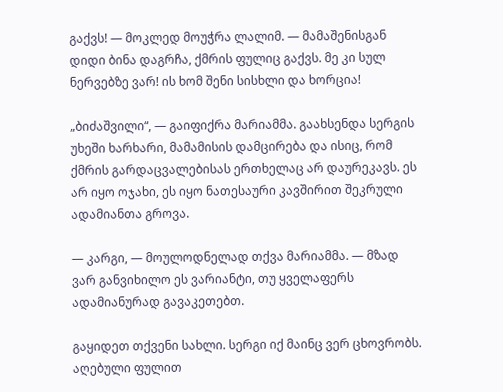გაქვს! — მოკლედ მოუჭრა ლალიმ. — მამაშენისგან დიდი ბინა დაგრჩა, ქმრის ფულიც გაქვს. მე კი სულ ნერვებზე ვარ! ის ხომ შენი სისხლი და ხორცია!

„ბიძაშვილი“, — გაიფიქრა მარიამმა. გაახსენდა სერგის უხეში ხარხარი, მამამისის დამცირება და ისიც, რომ ქმრის გარდაცვალებისას ერთხელაც არ დაურეკავს. ეს არ იყო ოჯახი, ეს იყო ნათესაური კავშირით შეკრული ადამიანთა გროვა.

— კარგი, — მოულოდნელად თქვა მარიამმა. — მზად ვარ განვიხილო ეს ვარიანტი, თუ ყველაფერს ადამიანურად გავაკეთებთ.

გაყიდეთ თქვენი სახლი. სერგი იქ მაინც ვერ ცხოვრობს. აღებული ფულით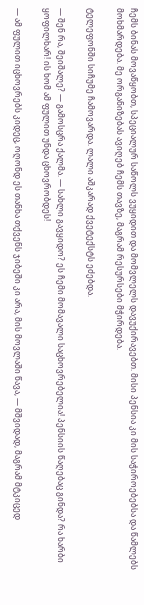ჩემს ბინას მოვაწყობთ, სპეციალურ საწოლს ვუყიდით და მომვლელს დავუქირავებთ. მისი პენსია კი მის საჭიროებებსა და წამლებს მოხმარდება. მე ორგანიზებას ავიღებ ჩემს თავზე, მაგრამ რესურსები მჭირდება.

ტელეფონში სიჩუმე ჩამოვარდა. ლალი აშკარად ქვეტექსტს ეძებდა.

— შენ რა, შეიშალე? — გამოსცრა ქალმა. — სახლი გავყიდო? ეს ჩემი მომავალი საცხოვრებელია! პენსიის წაღებაც გინდა? რა ხარბი ყოფილხარ! ის ხომ ამ ფულით უნდა ცხოვრობდეს!

— ამ ფულით იცხოვრებს კიდეც, ოღონდ ეს თანხა თქვენს ჯიბეში კი არა, მის მოვლაში წავა, — მშვიდად, მაგრამ მტკიცედ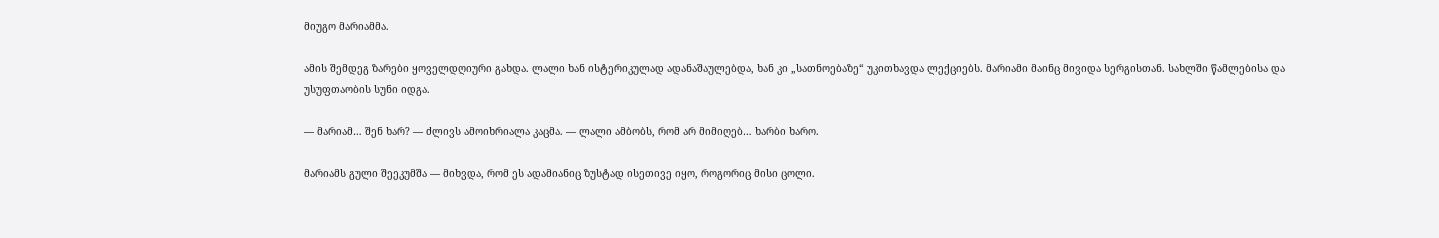მიუგო მარიამმა.

ამის შემდეგ ზარები ყოველდღიური გახდა. ლალი ხან ისტერიკულად ადანაშაულებდა, ხან კი „სათნოებაზე“ უკითხავდა ლექციებს. მარიამი მაინც მივიდა სერგისთან. სახლში წამლებისა და უსუფთაობის სუნი იდგა.

— მარიამ… შენ ხარ? — ძლივს ამოიხრიალა კაცმა. — ლალი ამბობს, რომ არ მიმიღებ… ხარბი ხარო.

მარიამს გული შეეკუმშა — მიხვდა, რომ ეს ადამიანიც ზუსტად ისეთივე იყო, როგორიც მისი ცოლი.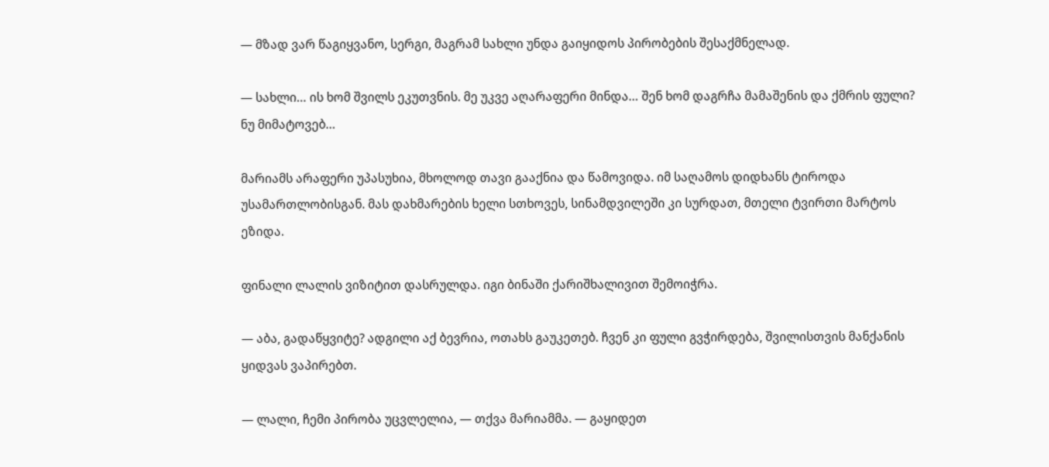— მზად ვარ წაგიყვანო, სერგი, მაგრამ სახლი უნდა გაიყიდოს პირობების შესაქმნელად.

— სახლი… ის ხომ შვილს ეკუთვნის. მე უკვე აღარაფერი მინდა… შენ ხომ დაგრჩა მამაშენის და ქმრის ფული? ნუ მიმატოვებ…

მარიამს არაფერი უპასუხია, მხოლოდ თავი გააქნია და წამოვიდა. იმ საღამოს დიდხანს ტიროდა უსამართლობისგან. მას დახმარების ხელი სთხოვეს, სინამდვილეში კი სურდათ, მთელი ტვირთი მარტოს ეზიდა.

ფინალი ლალის ვიზიტით დასრულდა. იგი ბინაში ქარიშხალივით შემოიჭრა.

— აბა, გადაწყვიტე? ადგილი აქ ბევრია, ოთახს გაუკეთებ. ჩვენ კი ფული გვჭირდება, შვილისთვის მანქანის ყიდვას ვაპირებთ.

— ლალი, ჩემი პირობა უცვლელია, — თქვა მარიამმა. — გაყიდეთ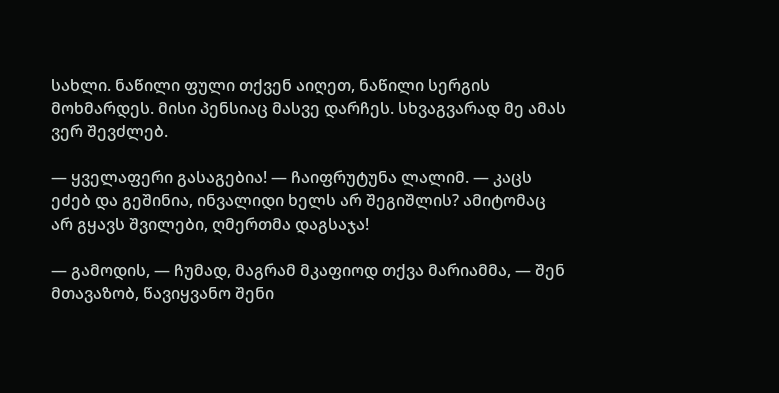სახლი. ნაწილი ფული თქვენ აიღეთ, ნაწილი სერგის მოხმარდეს. მისი პენსიაც მასვე დარჩეს. სხვაგვარად მე ამას ვერ შევძლებ.

— ყველაფერი გასაგებია! — ჩაიფრუტუნა ლალიმ. — კაცს ეძებ და გეშინია, ინვალიდი ხელს არ შეგიშლის? ამიტომაც არ გყავს შვილები, ღმერთმა დაგსაჯა!

— გამოდის, — ჩუმად, მაგრამ მკაფიოდ თქვა მარიამმა, — შენ მთავაზობ, წავიყვანო შენი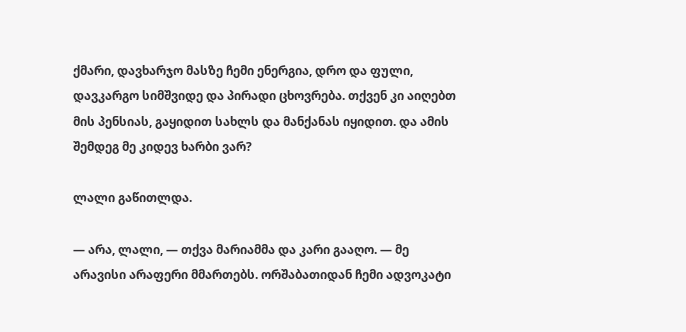ქმარი, დავხარჯო მასზე ჩემი ენერგია, დრო და ფული, დავკარგო სიმშვიდე და პირადი ცხოვრება. თქვენ კი აიღებთ მის პენსიას, გაყიდით სახლს და მანქანას იყიდით. და ამის შემდეგ მე კიდევ ხარბი ვარ?

ლალი გაწითლდა.

— არა, ლალი, — თქვა მარიამმა და კარი გააღო. — მე არავისი არაფერი მმართებს. ორშაბათიდან ჩემი ადვოკატი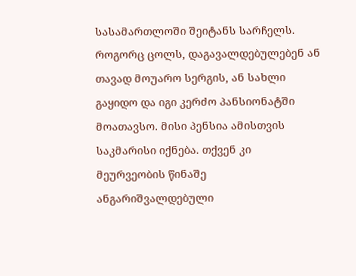სასამართლოში შეიტანს სარჩელს. როგორც ცოლს, დაგავალდებულებენ ან თავად მოუარო სერგის, ან სახლი გაყიდო და იგი კერძო პანსიონატში მოათავსო. მისი პენსია ამისთვის საკმარისი იქნება. თქვენ კი მეურვეობის წინაშე ანგარიშვალდებული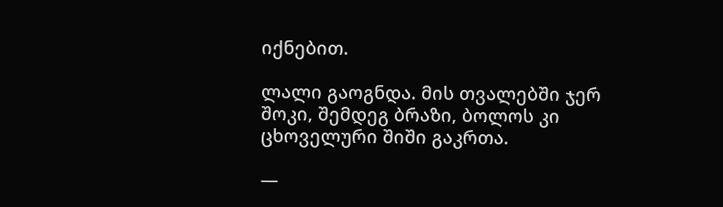იქნებით.

ლალი გაოგნდა. მის თვალებში ჯერ შოკი, შემდეგ ბრაზი, ბოლოს კი ცხოველური შიში გაკრთა.

—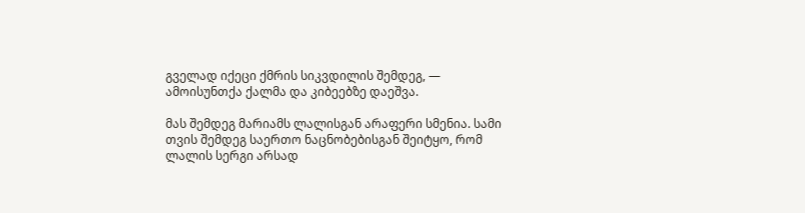გველად იქეცი ქმრის სიკვდილის შემდეგ, — ამოისუნთქა ქალმა და კიბეებზე დაეშვა.

მას შემდეგ მარიამს ლალისგან არაფერი სმენია. სამი თვის შემდეგ საერთო ნაცნობებისგან შეიტყო, რომ ლალის სერგი არსად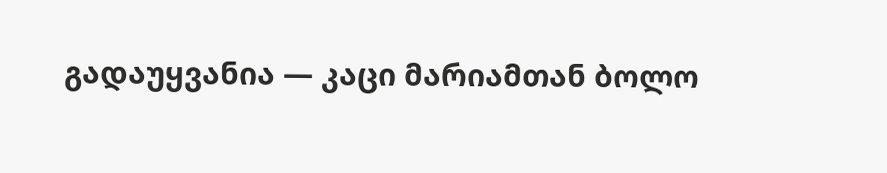გადაუყვანია — კაცი მარიამთან ბოლო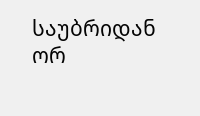საუბრიდან ორ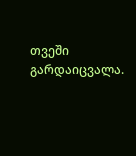თვეში გარდაიცვალა.